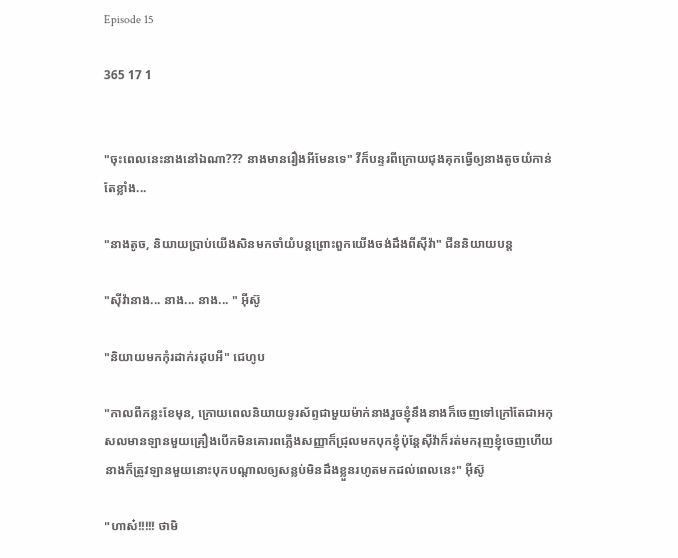Episode 15

365 17 1


"ចុះពេលនេះនាងនៅឯណា??? នាងមានរឿងអីមែនទេ" វីក៏បន្ទរពីក្រោយជុងគុកធ្វើឲ្យនាងតូចយំកាន់តែខ្លាំង...

"នាងតូច, និយាយប្រាប់យើងសិនមកចាំយំបន្តព្រោះពួកយើងចង់ដឹងពីស៊ីវ៉ា" ជីននិយាយបន្ត

"សុីវ៉ានាង... នាង... នាង... " អុីស៊ូ

"និយាយមកកុំរដាក់រដុបអី" ជេហូប

"កាលពីកន្លះខែមុន, ក្រោយពេលនិយាយទូរស័ព្ទជាមួយម៉ាក់នាងរួចខ្ញុំនឹងនាងក៏ចេញទៅក្រៅតែជាអកុសលមានឡានមួយគ្រឿងបើកមិនគោរពភ្លើងសញ្ញាក៏ជ្រុលមកបុកខ្ញុំប៉ុន្តែសុីវ៉ាក៏រត់មករុញខ្ញុំចេញហើយនាងក៏ត្រូវឡានមួយនោះបុកបណ្ដាលឲ្យសន្លប់មិនដឹងខ្លួនរហូតមកដល់ពេលនេះ" អុីស៊ូ

"ហាស៎!!!!! ថាមិ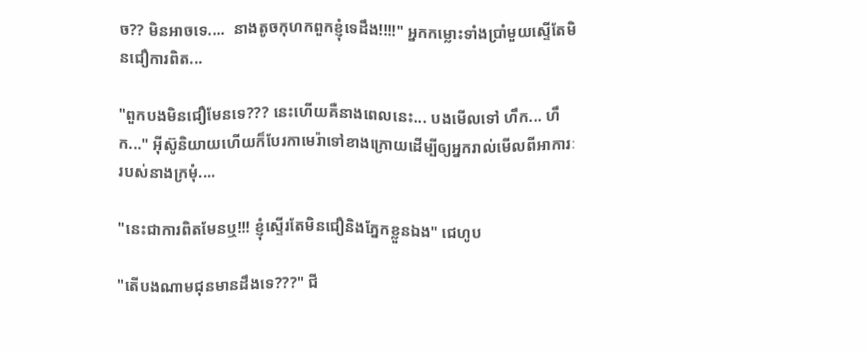ច?? មិនអាចទេ....  នាងតូចកុហកពួកខ្ញុំទេដឹង!!!!" អ្នកកម្លោះទាំងប្រាំមួយស្ទើតែមិនជឿការពិត...

"ពួកបងមិនជឿមែនទេ??? នេះហើយគឺនាងពេលនេះ... បងមើលទៅ ហឹក... ហឹក..." អុីស៊ូនិយាយហើយក៏បែរកាមេរ៉ាទៅខាងក្រោយដើម្បីឲ្យអ្នករាល់មើលពីអាការៈរបស់នាងក្រមុំ....

"នេះជាការពិតមែនឬ!!! ខ្ញុំស្ទើរតែមិនជឿនិងភ្នែកខ្លួនឯង" ជេហូប

"តើបងណាមជុនមានដឹងទេ???" ជី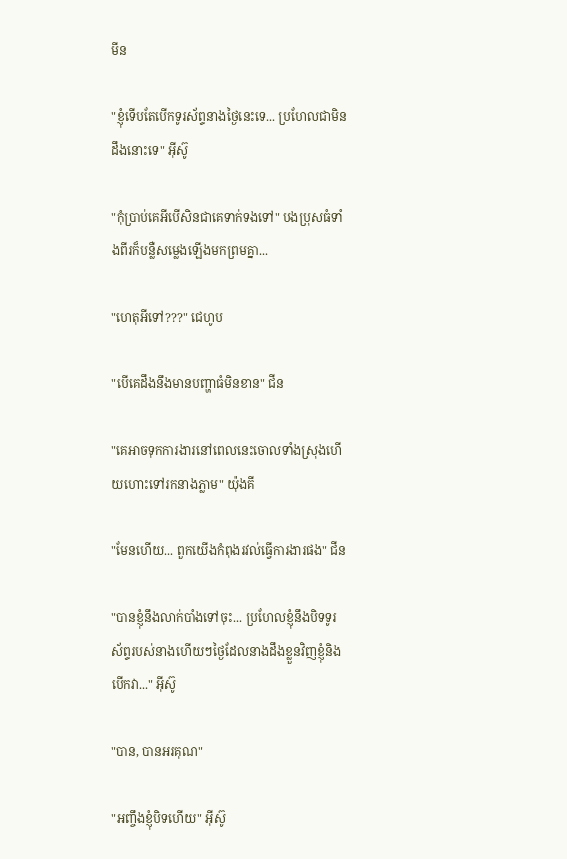មីន

"ខ្ញុំទើបតែបើកទូរស័ព្ទនាងថ្ងៃនេះទេ... ប្រហែលជាមិនដឹងនោះទេ" អុីស៊ូ

"កុំប្រាប់គេអីបើសិនជាគេទាក់ទងទៅ" បងប្រុសធំទាំងពីរក៏បន្លឺសម្លេងឡើងមកព្រមគ្នា...

"ហេតុអីទៅ???" ជេហូប

"បើគេដឹងនឹងមានបញ្ហាធំមិនខាន" ជីន

"គេអាចទុកការងារនៅពេលនេះចោលទាំងស្រុងហើយហោះទៅរកនាងភ្លាម" យ៉ុងគី

"មែនហើយ... ពួកយើងកំពុងរវល់ធ្វើការងារផង" ជីន

"បានខ្ញុំនឹងលាក់បាំងទៅចុះ... ប្រហែលខ្ញុំនឹងបិទទូរស័ព្ទរបស់នាងហើយៗថ្ងៃដែលនាងដឹងខ្លួនវិញខ្ញុំនិងបើកវា..." អុីស៊ូ

"បាន, បានអរគុណ"

"អញ្ចឹងខ្ញុំបិទហើយ" អុីស៊ូ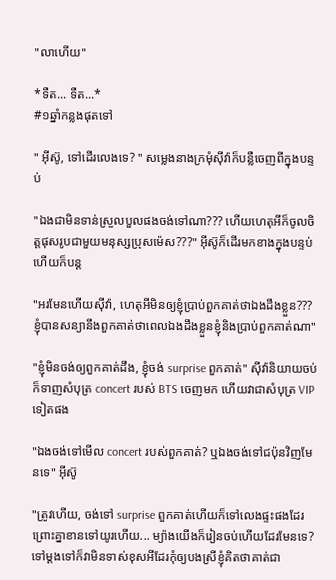"លាហើយ"

*ទឺត... ទឺត...*
#១ឆ្នាំកន្លងផុតទៅ

" អុីស៊ូ, ទៅដើរលេងទេ? " សម្លេងនាងក្រមុំសុីវ៉ាក៏បន្លឺចេញពីក្នុងបន្ទប់

"ឯងជាមិនទាន់ស្រួលបួលផងចង់ទៅណា??? ហើយហេតុអីក៏ចូលចិត្តផុសរូបជាមួយមនុស្សប្រុសម៉េស???" អុីស៊ូក៏ដើរមកខាងក្នុងបន្ទប់ហើយក៏បន្ត

"អរមែនហើយសុីវ៉ា, ហេតុអីមិនឲ្យខ្ញុំប្រាប់ពួកគាត់ថាឯងដឹងខ្លួន??? ខ្ញុំបានសន្យានឹងពួកគាត់ថាពេលឯងដឹងខ្លួនខ្ញុំនិងប្រាប់ពួកគាត់ណា"

"ខ្ញុំមិនចង់ឲ្យពួកគាត់ដឹង, ខ្ញុំចង់ surprise ពួកគាត់" សុីវ៉ានិយាយចប់ក៏ទាញសំបុត្រ concert របស់ BTS ចេញមក ហើយវាជាសំបុត្រ VIP ទៀតផង

"ឯងចង់ទៅមើល concert របស់ពួកគាត់? ឬឯងចង់ទៅជប៉ុនវិញមែនទេ" អុីស៊ូ

"ត្រូវហើយ, ចង់ទៅ surprise ពួកគាត់ហើយក៏ទៅលេងផ្ទះផងដែរព្រោះគ្នាខានទៅយូរហើយ... ម្យ៉ាងយើងក៏រៀនចប់ហើយដែរមែនទេ? ទៅម្ដងទៅក៏វាមិនទាស់ខុសអីដែរកុំឲ្យបងស្រីខ្ញុំគិតថាគាត់ជា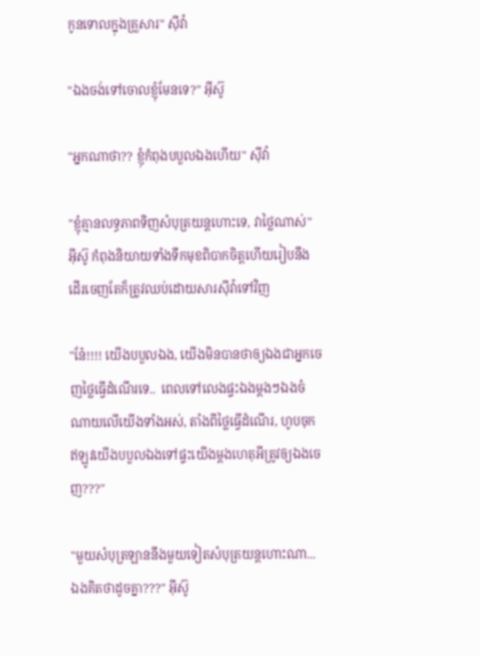កូនទោលក្នុងគ្រួសារ" សុីវ៉ា

"ឯងចង់ទៅចោលខ្ញុំមែនទេ?" អុីស៊ូ

"អ្នកណាថា?? ខ្ញុំកំពុងបបួលឯងហើយ" សុីវ៉ា

"ខ្ញុំគ្មានលទ្ធភាពទិញសំបុត្រយន្តហោះទេ, វាថ្លៃណាស់" អុីស៊ូ កំពុងនិយាយទាំងទឹកមុខពិបាកចិត្តហើយរៀបនឹងដើរចេញតែក៏ត្រូវឈប់ដោយសារសុីវ៉ាទៅវិញ

"ន៎ែ!!!! យើងបបួលឯង, យើងមិនបានថាឲ្យឯងជាអ្នកចេញថ្លៃធ្វើដំណើរទេ..  ពេលទៅលេងផ្ទះឯងម្ដងៗឯងចំណាយលើយើងទាំងអស់, តាំងពីថ្លៃធ្វើដំណើរ, ហូបចុកឥឡូវយើងបបួលឯងទៅផ្ទះយើងម្ដងហេតុអីត្រូវឲ្យឯងចេញ???"

"មួយសំបុត្រឡាននឹងមួយទៀតសំបុត្រយន្តហោះណា... ឯងគិតថាដូចគ្នា???" អុីស៊ូ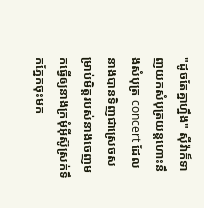"ដូចតែគ្នាហ្នឹង" សុីវ៉ាក៏ទាញយកសំបុត្រយន្តហោះនឹងសំបុត្រ concert ដែលនាងបានទិញជាស្រេចសម្រាប់មិត្តរបស់នាងចេញមកធ្វើឲ្យនាងក្រមុំអុីស៊ូស្រក់ទឹកភ្នែកចុះមក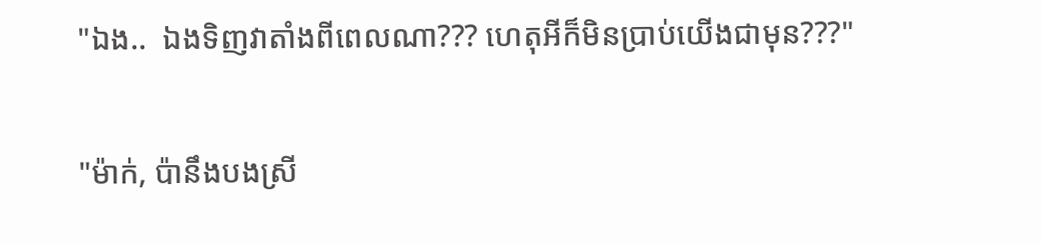"ឯង..  ឯងទិញវាតាំងពីពេលណា??? ហេតុអីក៏មិនប្រាប់យើងជាមុន???"

"ម៉ាក់, ប៉ានឹងបងស្រី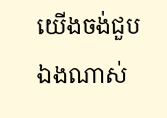យើងចង់ជួបឯងណាស់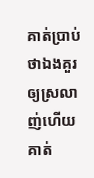គាត់ប្រាប់ថាឯងគួរឲ្យស្រលាញ់ហើយគាត់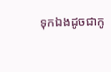ទុកឯងដូចជាកូ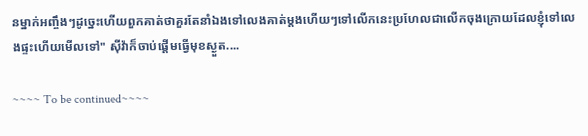នម្នាក់អញ្ចឹងៗដូច្នេះហើយពួកគាត់ថាគួរតែនាំឯងទៅលេងគាត់ម្ដងហើយៗទៅលើកនេះប្រហែលជាលើកចុងក្រោយដែលខ្ញុំទៅលេងផ្ទះហើយមើលទៅ" ស៊ីវ៉ាក៏ចាប់ផ្តើមធ្វើមុខស្ងួត....

~~~~ To be continued~~~~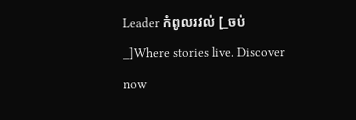Leader កំពូលរវល់ [_ចប់_]Where stories live. Discover now